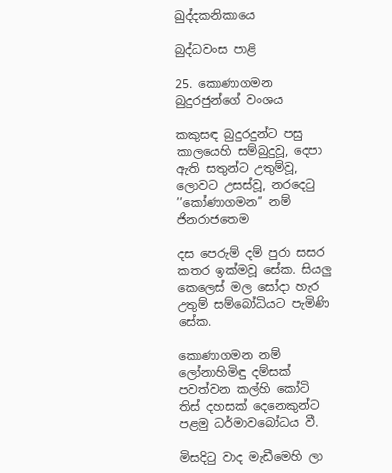ඛුද්දකනිකායෙ

බුද්ධවංස පාළි

25. කොණාගමන බුදුරජුන්ගේ වංශය

කකුසඳ බුදුරදුන්ට පසු කාලයෙහි සම්බුදුවූ, දෙපා ඇති සතුන්ට උතුම්වූ, ලොවට උසස්වූ, නරදෙටු ’’කෝණාගමන’’ නම් ජිනරාජතෙම

දස පෙරුම් දම් පුරා සසර කතර ඉක්මවූ සේක. සියලු කෙලෙස් මල සෝදා හැර උතුම් සම්බෝධියට පැමිණි සේක.

කොණාගමන නම් ලෝනාහිමිඳු දම්සක් පවත්වන කල්හි කෝටි තිස් දහසක් දෙනෙකුන්ට පළමු ධර්මාවබෝධය වී.

මිසදිටු වාද මැඩීමෙහි ලා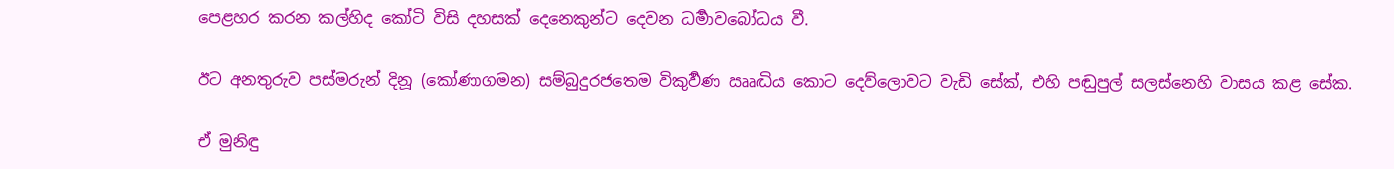පෙළහර කරන කල්හිද කෝටි විසි දහසක් දෙනෙකුන්ට දෙවන ධර්‍මාවබෝධය වී.

ඊට අනතුරුව පස්මරුන් දිනූ (කෝණාගමන) සම්බුදුරජතෙම විකුර්‍වණ ඎද්‍ධිය කොට දෙව්ලොවට වැඩි සේක්, එහි පඬුපුල් සලස්නෙහි වාසය කළ සේක.

ඒ මුනිඳු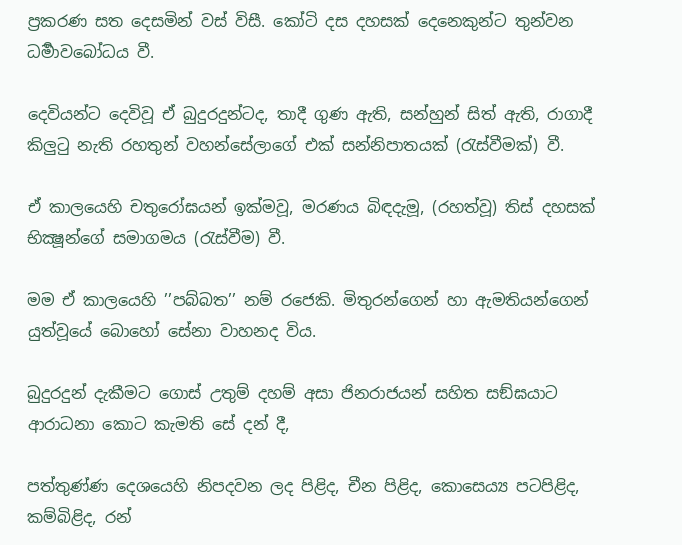ප්‍රකරණ සත දෙසමින් වස් විසී. කෝටි දස දහසක් දෙනෙකුන්ට තුන්වන ධර්‍මාවබෝධය වී.

දෙවියන්ට දෙවිවූ ඒ බුදුරදුන්ටද, තාදී ගුණ ඇති, සන්හුන් සිත් ඇති, රාගාදී කිලුටු නැති රහතුන් වහන්සේලාගේ එක් සන්නිපාතයක් (රැස්වීමක්) වී.

ඒ කාලයෙහි චතුරෝඝයන් ඉක්මවූ, මරණය බිඳදැමූ, (රහත්වූ) තිස් දහසක් භික්‍ෂූන්ගේ සමාගමය (රැස්වීම) වී.

මම ඒ කාලයෙහි ’’පබ්බත’’ නම් රජෙකි. මිතුරන්ගෙන් හා ඇමතියන්ගෙන් යුත්වූයේ බොහෝ සේනා වාහනද විය.

බුදුරදුන් දැකීමට ගොස් උතුම් දහම් අසා ජිනරාජයන් සහිත සඞ්ඝයාට ආරාධනා කොට කැමති සේ දන් දී,

පත්තුණ්ණ දෙශයෙහි නිපදවන ලද පිළිද, චීන පිළිද, කොසෙය්‍ය පටපිළිද, කම්බිළිද, රන්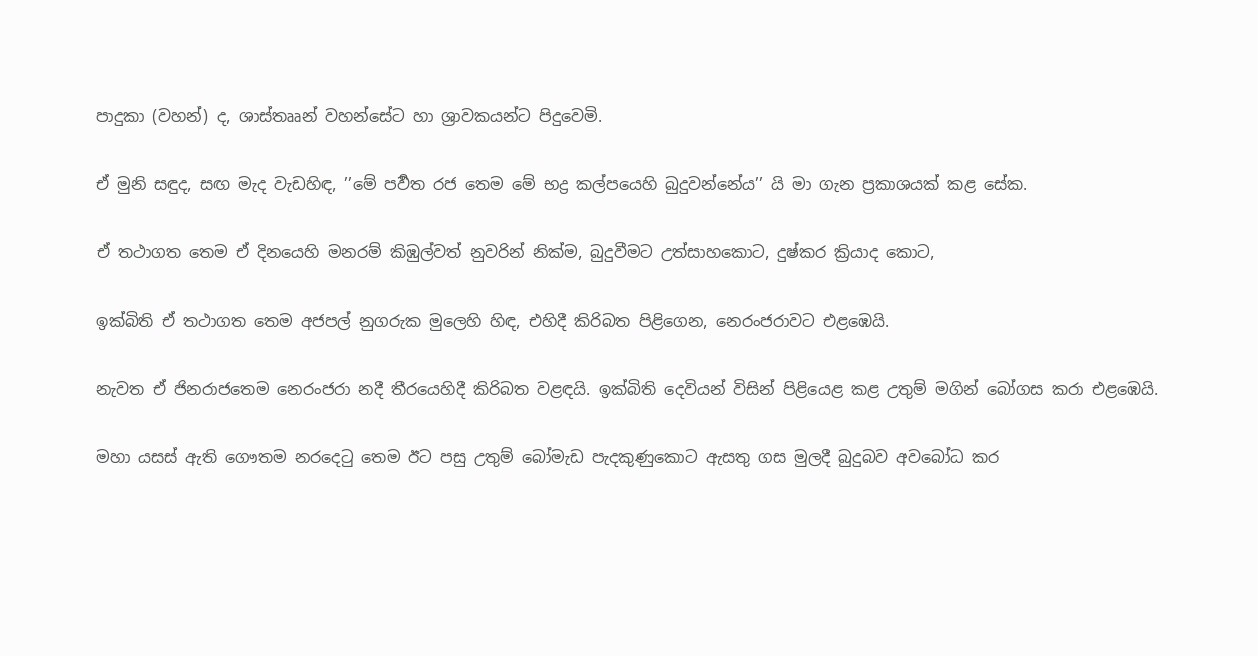පාදුකා (වහන්) ද, ශාස්තෲන් වහන්සේට හා ශ්‍රාවකයන්ට පිදුවෙමි.

ඒ මුනි සඳුද, සඟ මැද වැඩහිඳ, ’’මේ පර්‍වත රජ තෙම මේ භද්‍ර කල්පයෙහි බුදුවන්නේය’’ යි මා ගැන ප්‍රකාශයක් කළ සේක.

ඒ තථාගත තෙම ඒ දිනයෙහි මනරම් කිඹුල්වත් නුවරින් නික්ම, බුදුවීමට උත්සාහකොට, දුෂ්කර ක්‍රියාද කොට,

ඉක්බිති ඒ තථාගත තෙම අජපල් නුගරුක මුලෙහි හිඳ, එහිදී කිරිබත පිළිගෙන, නෙරංජරාවට එළඹෙයි.

නැවත ඒ ජිනරාජතෙම නෙරංජරා නදී තීරයෙහිදී කිරිබත වළඳයි. ඉක්බිති දෙවියන් විසින් පිළියෙළ කළ උතුම් මගින් බෝගස කරා එළඹෙයි.

මහා යසස් ඇති ගෞතම නරදෙටු තෙම ඊට පසු උතුම් බෝමැඩ පැදකුණුකොට ඇසතු ගස මුලදී බුදුබව අවබෝධ කර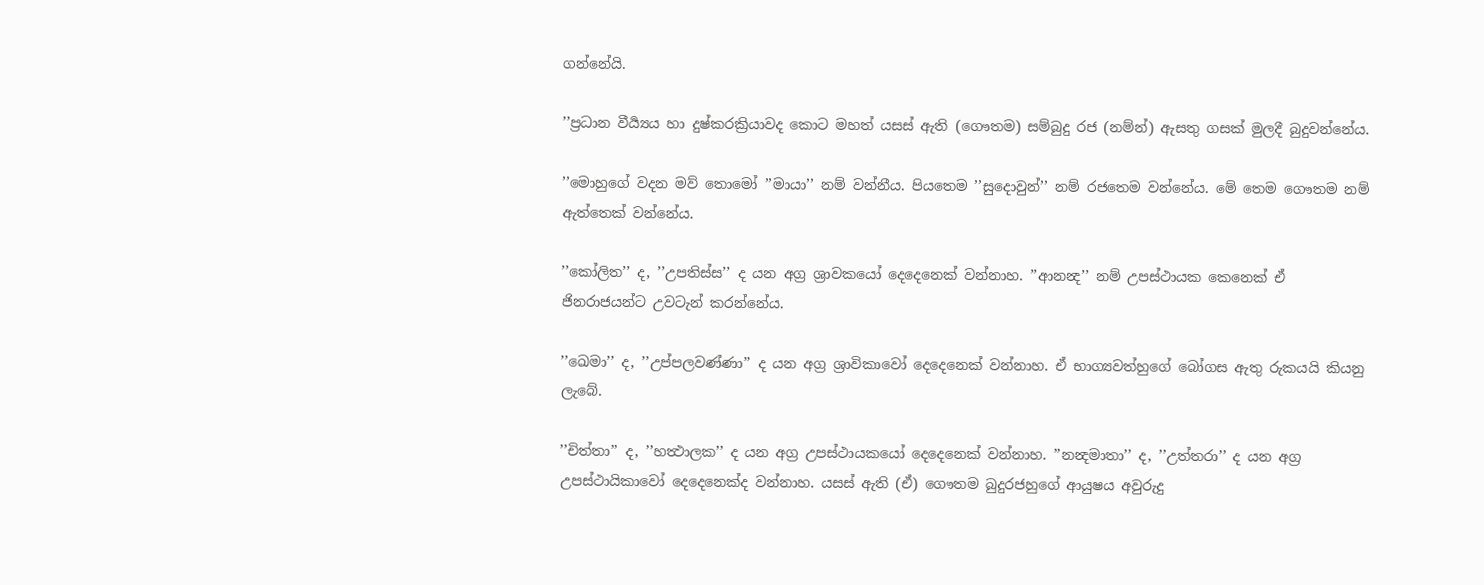ගන්නේයි.

’’ප්‍රධාන වීර්‍ය්‍යය හා දුෂ්කරක්‍රියාවද කොට මහත් යසස් ඇති (ගෞතම) සම්බුදු රජ (නම්න්) ඇසතු ගසක් මුලදී බුදුවන්නේය.

’’මොහුගේ වදන මව් තොමෝ ’’මායා’’ නම් වන්නීය. පියතෙම ’’සුදොවුන්’’ නම් රජතෙම වන්නේය. මේ තෙම ගෞතම නම් ඇත්තෙක් වන්නේය.

’’කෝලිත’’ ද, ’’උපතිස්ස’’ ද යන අග්‍ර ශ්‍රාවකයෝ දෙදෙනෙක් වන්නාහ. ’’ආනන්‍ද’’ නම් උපස්ථායක කෙනෙක් ඒ ජිනරාජයන්ට උවටැන් කරන්නේය.

’’ඛෙමා’’ ද, ’’උප්පලවණ්ණා’’ ද යන අග්‍ර ශ්‍රාවිකාවෝ දෙදෙනෙක් වන්නාහ. ඒ භාග්‍යවත්හුගේ බෝගස ඇතු රුකයයි කියනු ලැබේ.

’’චිත්තා’’ ද, ’’හත්‍ථාලක’’ ද යන අග්‍ර උපස්ථායකයෝ දෙදෙනෙක් වන්නාහ. ’’නන්‍දමාතා’’ ද, ’’උත්තරා’’ ද යන අග්‍ර උපස්ථායිකාවෝ දෙදෙනෙක්ද වන්නාහ. යසස් ඇති (ඒ) ගෞතම බුදුරජහුගේ ආයුෂය අවුරුදු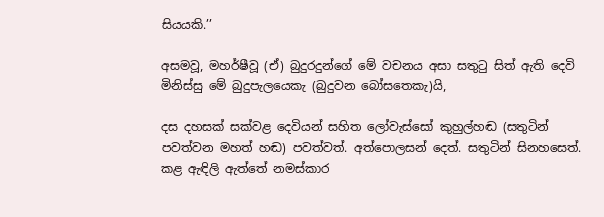සියයකි.’’

අසමවූ, මහර්ෂීවූ (ඒ) බුදුරදුන්ගේ මේ වචනය අසා සතුටු සිත් ඇති දෙවි මිනිස්සු මේ බුදුපැලයෙකැ (බුදුවන බෝසතෙකැ)යි,

දස දහසක් සක්වළ දෙවියන් සහිත ලෝවැස්සෝ කුහුල්හඬ (සතුටින් පවත්වන මහත් හඬ) පවත්වත්. අත්පොලසන් දෙත්. සතුටින් සිනහසෙත්. කළ ඇඳිලි ඇත්තේ නමස්කාර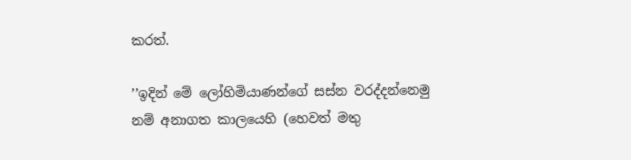කරත්.

’’ඉදින් මේ ලෝහිමියාණන්ගේ සස්න වරද්දන්නෙමු නම් අනාගත කාලයෙහි (හෙවත් මතු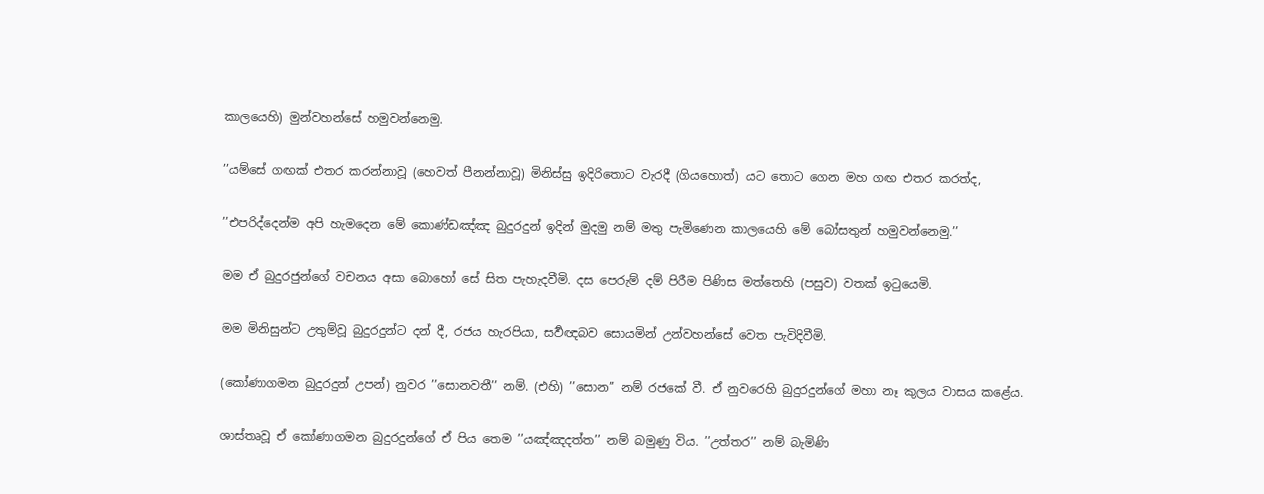කාලයෙහි) මුන්වහන්සේ හමුවන්නෙමු.

’’යම්සේ ගඟක් එතර කරන්නාවූ (හෙවත් පීනන්නාවූ) මිනිස්සු ඉදිරිතොට වැරදී (ගියහොත්) යට තොට ගෙන මහ ගඟ එතර කරත්ද,

’’එපරිද්දෙන්ම අපි හැමදෙන මේ කොණ්ඩඤ්ඤ බුදුරදුන් ඉදින් මුදමු නම් මතු පැමිණෙන කාලයෙහි මේ බෝසතුන් හමුවන්නෙමු.’’

මම ඒ බුදුරජුන්ගේ වචනය අසා බොහෝ සේ සිත පැහැදවීමි. දස පෙරුම් දම් පිරීම පිණිස මත්තෙහි (පසුව) වතක් ඉටුයෙමි.

මම මිනිසුන්ට උතුම්වූ බුදුරදුන්ට දන් දී, රජය හැරපියා, සර්‍වඥබව සොයමින් උන්වහන්සේ වෙත පැවිදිවීමි.

(කෝණාගමන බුදුරදුන් උපන්) නුවර ’’සොනවතී’’ නම්. (එහි) ’’සොන’’ නම් රජකේ වී. ඒ නුවරෙහි බුදුරදුන්ගේ මහා නෑ කුලය වාසය කළේය.

ශාස්තෘවූ ඒ කෝණාගමන බුදුරදුන්ගේ ඒ පිය තෙම ’’යඤ්ඤදත්ත’’ නම් බමුණු විය. ’’උත්තර’’ නම් බැමිණි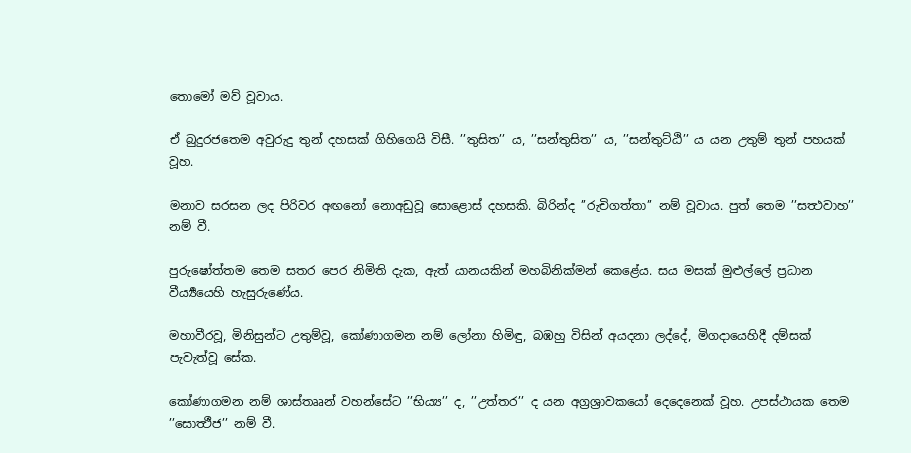තොමෝ මව් වූවාය.

ඒ බුදුරජතෙම අවුරුදු තුන් දහසක් ගිහිගෙයි විසී. ’’තුසිත’’ ය, ’’සන්තුසිත’’ ය, ’’සන්තුට්ඨි’’ ය යන උතුම් තුන් පහයක් වූහ.

මනාව සරසන ලද පිරිවර අඟනෝ නොඅඩුවූ සොළොස් දහසකි. බිරින්ද ’’රුචිගත්තා’’ නම් වූවාය. පුත් තෙම ’’සත්‍ථවාහ’’ නම් වී.

පුරුෂෝත්තම තෙම සතර පෙර නිමිති දැක, ඇත් යානයකින් මහබිනික්මන් කෙළේය. සය මසක් මුළුල්ලේ ප්‍රධාන වීර්‍ය්‍යයෙහි හැසුරුණේය.

මහාවීරවූ, මිනිසුන්ට උතුම්වූ, කෝණාගමන නම් ලෝනා හිමිඳු, බඹහු විසින් අයදනා ලද්දේ, මිගදායෙහිදී දම්සක් පැවැත්වූ සේක.

කෝණාගමන නම් ශාස්තෲන් වහන්සේට ’’භිය්‍ය’’ ද, ’’උත්තර’’ ද යන අග්‍රශ්‍රාවකයෝ දෙදෙනෙක් වූහ. උපස්ථායක තෙම ’’සොත්‍ථීජ’’ නම් වී.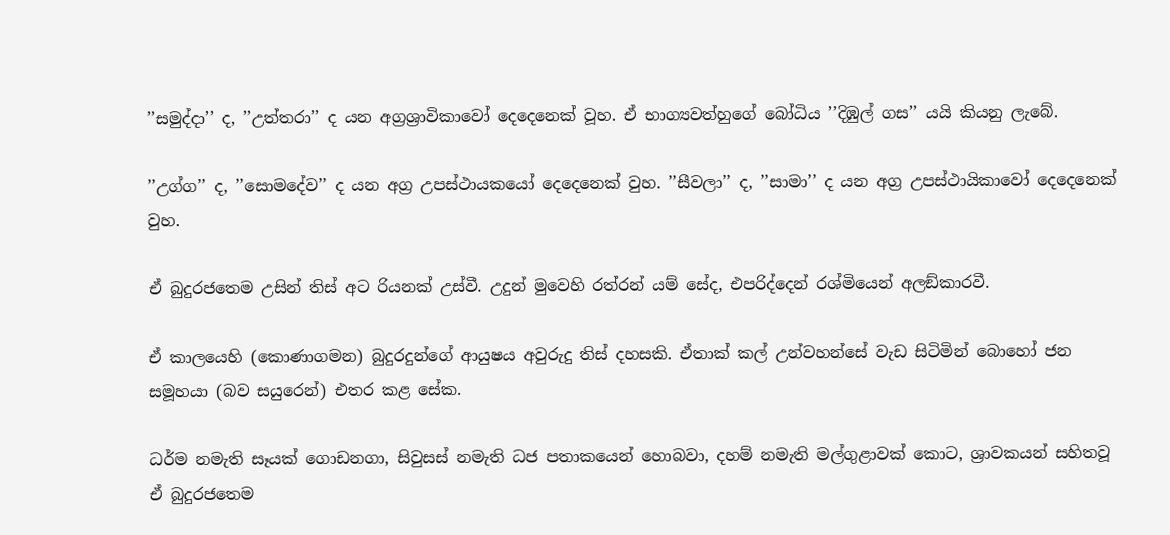’’සමුද්දා’’ ද, ’’උත්තරා’’ ද යන අග්‍රශ්‍රාවිකාවෝ දෙදෙනෙක් වූහ. ඒ භාග්‍යවත්හුගේ බෝධිය ’’දිඹුල් ගස’’ යයි කියනු ලැබේ.

’’උග්ග’’ ද, ’’සොමදේව’’ ද යන අග්‍ර උපස්ථායකයෝ දෙදෙනෙක් වුහ. ’’සීවලා’’ ද, ’’සාමා’’ ද යන අග්‍ර උපස්ථායිකාවෝ දෙදෙනෙක් වුහ.

ඒ බුදුරජතෙම උසින් තිස් අට රියනක් උස්වී. උදුන් මුවෙහි රත්රන් යම් සේද, එපරිද්දෙන් රශ්මියෙන් අලඞ්කාරවී.

ඒ කාලයෙහි (කොණාගමන) බුදුරදුන්ගේ ආයුෂය අවුරුදු තිස් දහසකි. ඒතාක් කල් උන්වහන්සේ වැඩ සිටිමින් බොහෝ ජන සමූහයා (බව සයුරෙන්) එතර කළ සේක.

ධර්ම නමැති සෑයක් ගොඩනගා, සිවුසස් නමැති ධජ පතාකයෙන් හොබවා, දහම් නමැති මල්ගුළාවක් කොට, ශ්‍රාවකයන් සහිතවූ ඒ බුදුරජතෙම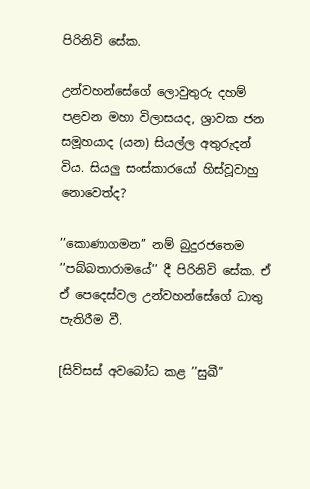පිරිනිවි සේක.

උන්වහන්සේගේ ලොවුතුරු දහම් පළවන මහා විලාසයද, ශ්‍රාවක ජන සමූහයාද (යන) සියල්ල අතුරුදන් විය. සියලු සංස්කාරයෝ හිස්වූවාහු නොවෙත්ද?

’’කොණාගමන’’ නම් බුදුරජතෙම ’’පබ්බතාරාමයේ’’ දී පිරිනිවි සේක. ඒ ඒ පෙදෙස්වල උන්වහන්සේගේ ධාතු පැතිරීම වී.

[සිව්සස් අවබෝධ කළ ’’සුඛී’’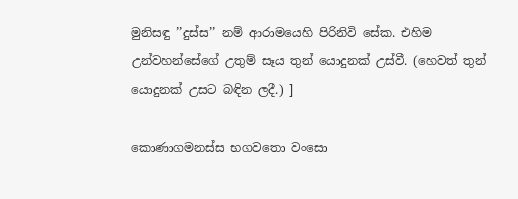මුනිසඳු ’’දුස්ස’’ නම් ආරාමයෙහි පිරිනිවි සේක. එහිම උන්වහන්සේගේ උතුම් සෑය තුන් යොදුනක් උස්වී. (හෙවත් තුන් යොදුනක් උසට බඳින ලදී.) ]

කොණාගමනස්ස භගවතො වංසො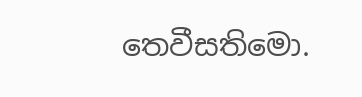තෙවීසතිමො.